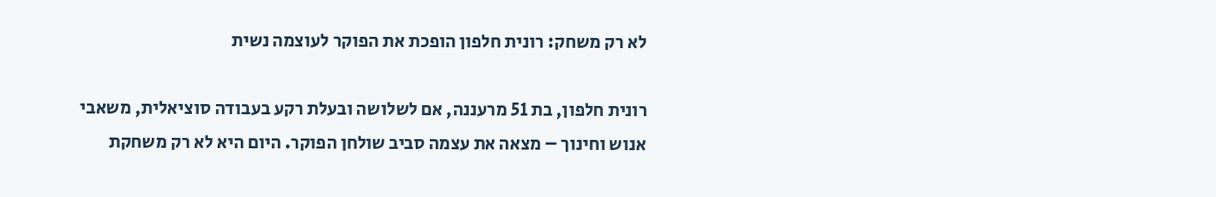לא רק משחק: רונית חלפון הופכת את הפוקר לעוצמה נשית

רונית חלפון, בת 51 מרעננה, אם לשלושה ובעלת רקע בעבודה סוציאלית, משאבי אנוש וחינוך – מצאה את עצמה סביב שולחן הפוקר. היום היא לא רק משחקת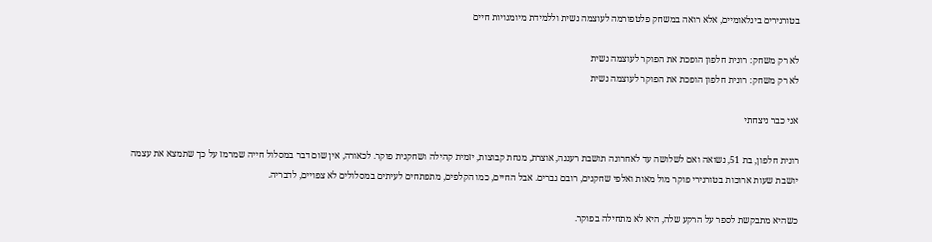בטורנירים בינלאומיים, אלא רואה במשחק פלטפורמה לעוצמה נשית וללמידת מיומנויות חיים

לא רק משחק: רונית חלפון הופכת את הפוקר לעוצמה נשית
לא רק משחק: רונית חלפון הופכת את הפוקר לעוצמה נשית

אני כבר ניצחתי

רונית חלפון, בת 51, נשואה ואם לשלושה עד לאחרונה תושבת רעננה, אוצרת, מנחת קבוצות, יזמית קהילה ושחקנית פוקר. לכאורה, אין שום דבר במסלול חייה שמרמז על כך שתמצא את עצמה יושבת שעות ארוכות בטורנירי פוקר מול מאות ואלפי שחקנים, רובם גברים. אבל החיים, כמו הקלפים, מתפתחים לעיתים במסלולים לא צפויים, לדבריה.

כשהיא מתבקשת לספר על הרקע שלה, היא לא מתחילה בפוקר.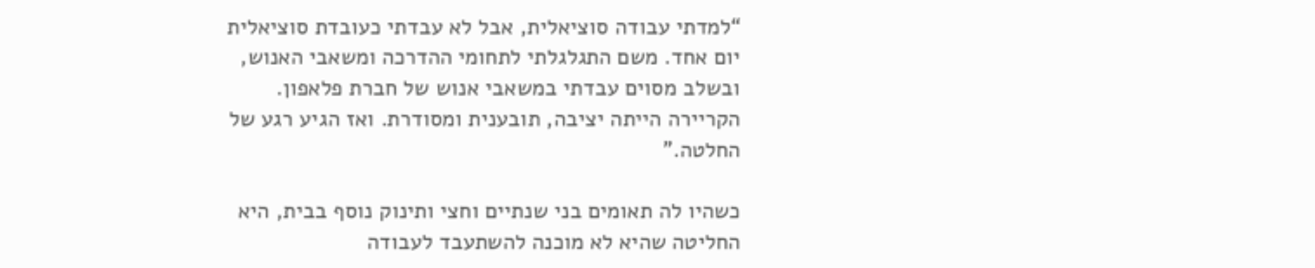“למדתי עבודה סוציאלית, אבל לא עבדתי כעובדת סוציאלית יום אחד. משם התגלגלתי לתחומי ההדרכה ומשאבי האנוש, ובשלב מסוים עבדתי במשאבי אנוש של חברת פלאפון. הקריירה הייתה יציבה, תובענית ומסודרת. ואז הגיע רגע של החלטה.”

כשהיו לה תאומים בני שנתיים וחצי ותינוק נוסף בבית, היא החליטה שהיא לא מוכנה להשתעבד לעבודה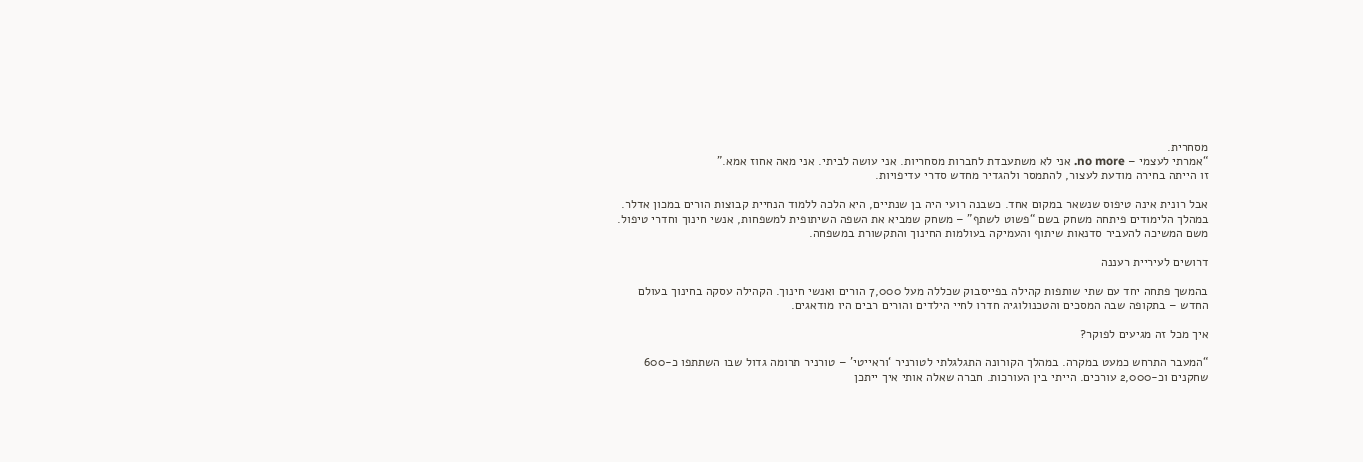מסחרית.
“אמרתי לעצמי – no more. אני לא משתעבדת לחברות מסחריות. אני עושה לביתי. אני מאה אחוז אמא.”
זו הייתה בחירה מודעת לעצור, להתמסר ולהגדיר מחדש סדרי עדיפויות.

אבל רונית אינה טיפוס שנשאר במקום אחד. כשבנה רועי היה בן שנתיים, היא הלכה ללמוד הנחיית קבוצות הורים במכון אדלר. במהלך הלימודים פיתחה משחק בשם “פשוט לשתף” – משחק שמביא את השפה השיתופית למשפחות, אנשי חינוך וחדרי טיפול. משם המשיכה להעביר סדנאות שיתוף והעמיקה בעולמות החינוך והתקשורת במשפחה.

דרושים לעיריית רעננה

בהמשך פתחה יחד עם שתי שותפות קהילה בפייסבוק שכללה מעל 7,000 הורים ואנשי חינוך. הקהילה עסקה בחינוך בעולם החדש – בתקופה שבה המסכים והטכנולוגיה חדרו לחיי הילדים והורים רבים היו מודאגים.

איך מכל זה מגיעים לפוקר?

“המעבר התרחש כמעט במקרה. במהלך הקורונה התגלגלתי לטורניר ‘וראייטי’ – טורניר תרומה גדול שבו השתתפו כ-600 שחקנים וכ-2,000 עורכים. הייתי בין העורכות. חברה שאלה אותי איך ייתכן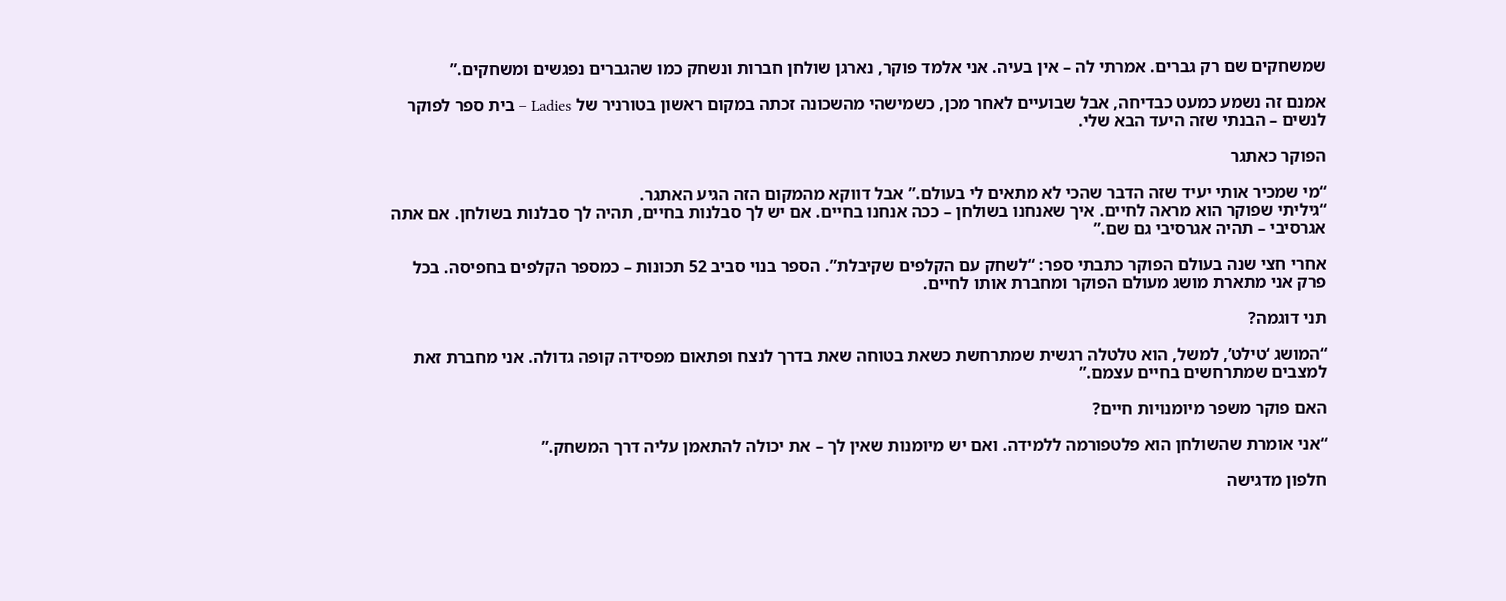שמשחקים שם רק גברים. אמרתי לה – אין בעיה. אני אלמד פוקר, נארגן שולחן חברות ונשחק כמו שהגברים נפגשים ומשחקים.”

אמנם זה נשמע כמעט כבדיחה, אבל שבועיים לאחר מכן, כשמישהי מהשכונה זכתה במקום ראשון בטורניר של Ladies – בית ספר לפוקר לנשים – הבנתי שזה היעד הבא שלי.

הפוקר כאתגר

“מי שמכיר אותי יעיד שזה הדבר שהכי לא מתאים לי בעולם.” אבל דווקא מהמקום הזה הגיע האתגר.
“גיליתי שפוקר הוא מראה לחיים. איך שאנחנו בשולחן – ככה אנחנו בחיים. אם יש לך סבלנות בחיים, תהיה לך סבלנות בשולחן. אם אתה אגרסיבי – תהיה אגרסיבי גם שם.”

אחרי חצי שנה בעולם הפוקר כתבתי ספר: “לשחק עם הקלפים שקיבלת”. הספר בנוי סביב 52 תכונות – כמספר הקלפים בחפיסה. בכל פרק אני מתארת מושג מעולם הפוקר ומחברת אותו לחיים.

תני דוגמה?

“המושג ‘טילט’, למשל, הוא טלטלה רגשית שמתרחשת כשאת בטוחה שאת בדרך לנצח ופתאום מפסידה קופה גדולה. אני מחברת זאת למצבים שמתרחשים בחיים עצמם.”

האם פוקר משפר מיומנויות חיים?

“אני אומרת שהשולחן הוא פלטפורמה ללמידה. ואם יש מיומנות שאין לך – את יכולה להתאמן עליה דרך המשחק.”

חלפון מדגישה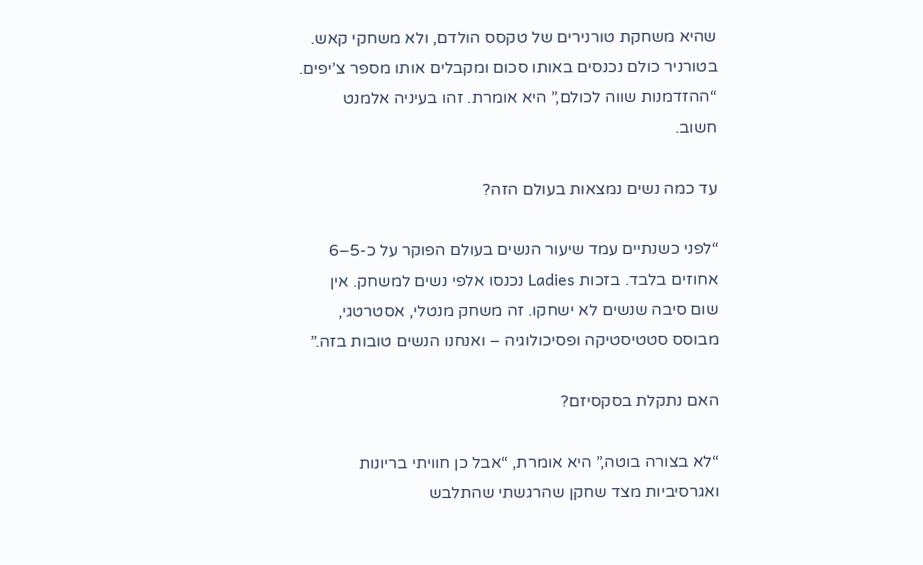שהיא משחקת טורנירים של טקסס הולדם, ולא משחקי קאש. בטורניר כולם נכנסים באותו סכום ומקבלים אותו מספר צ’יפים.
“ההזדמנות שווה לכולם,” היא אומרת. זהו בעיניה אלמנט חשוב.

עד כמה נשים נמצאות בעולם הזה?

“לפני כשנתיים עמד שיעור הנשים בעולם הפוקר על כ-5–6 אחוזים בלבד. בזכות Ladies נכנסו אלפי נשים למשחק. אין שום סיבה שנשים לא ישחקו. זה משחק מנטלי, אסטרטגי, מבוסס סטטיסטיקה ופסיכולוגיה – ואנחנו הנשים טובות בזה.”

האם נתקלת בסקסיזם?

“לא בצורה בוטה,” היא אומרת, “אבל כן חוויתי בריונות ואגרסיביות מצד שחקן שהרגשתי שהתלבש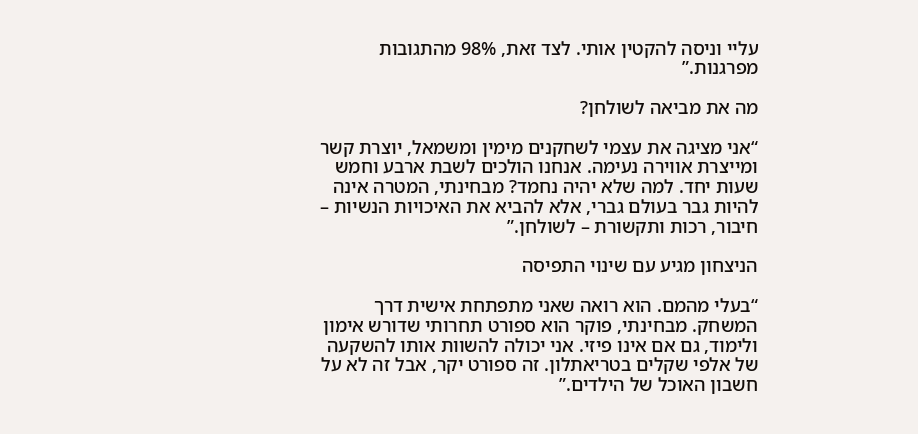עליי וניסה להקטין אותי. לצד זאת, 98% מהתגובות מפרגנות.”

מה את מביאה לשולחן?

“אני מציגה את עצמי לשחקנים מימין ומשמאל, יוצרת קשר ומייצרת אווירה נעימה. אנחנו הולכים לשבת ארבע וחמש שעות יחד. למה שלא יהיה נחמד? מבחינתי, המטרה אינה להיות גבר בעולם גברי, אלא להביא את האיכויות הנשיות – חיבור, רכות ותקשורת – לשולחן.”

הניצחון מגיע עם שינוי התפיסה

“בעלי מהמם. הוא רואה שאני מתפתחת אישית דרך המשחק. מבחינתי, פוקר הוא ספורט תחרותי שדורש אימון ולימוד, גם אם אינו פיזי. אני יכולה להשוות אותו להשקעה של אלפי שקלים בטריאתלון. זה ספורט יקר, אבל זה לא על חשבון האוכל של הילדים.”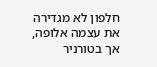חלפון לא מגדירה את עצמה אלופה, אך בטורניר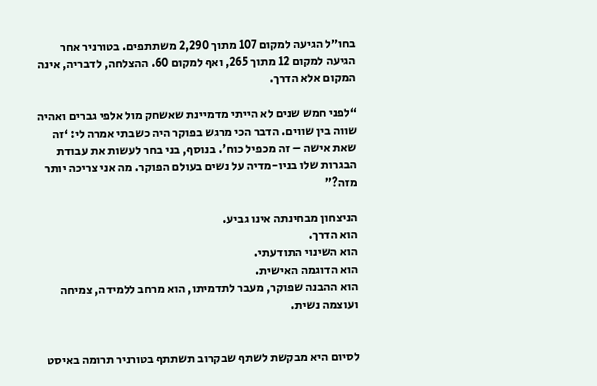בחו״ל הגיעה למקום 107 מתוך 2,290 משתתפים. בטורניר אחר הגיעה למקום 12 מתוך 265, ואף למקום 60. ההצלחה, לדבריה, אינה המקום אלא הדרך.

“לפני חמש שנים לא הייתי מדמיינת שאשחק מול אלפי גברים ואהיה שווה בין שווים. הדבר הכי מרגש בפוקר היה כשבתי אמרה לי: ‘זה שאת אישה – זה מכפיל כוח’. בנוסף, בני בחר לעשות את עבודת הבגרות שלו בניו-מדיה על נשים בעולם הפוקר. מה אני צריכה יותר מזה?”

הניצחון מבחינתה אינו גביע.
הוא הדרך.
הוא השינוי התודעתי.
הוא הדוגמה האישית.
הוא ההבנה שפוקר, מעבר לתדמיתו, הוא מרחב ללמידה, צמיחה ועוצמה נשית.


לסיום היא מבקשת לשתף שבקרוב תשתתף בטורניר תרומה באיסט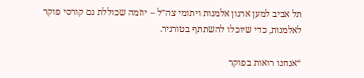תל אביב למען ארגון אלמנות ויתומי צה״ל – יוזמה שכוללת גם קורסי פוקר לאלמנות, כדי שיוכלו להשתתף בטורניר.

“אנחנו רואות בפוקר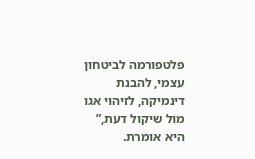פלטפורמה לביטחון עצמי, להבנת דינמיקה, לזיהוי אגו מול שיקול דעת,” היא אומרת.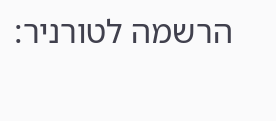הרשמה לטורניר: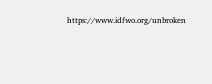https://www.idfwo.org/unbroken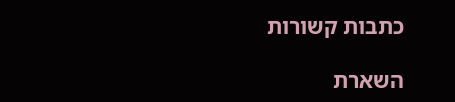כתבות קשורות

השארת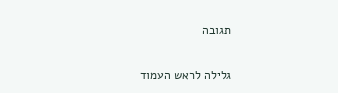תגובה

גלילה לראש העמוד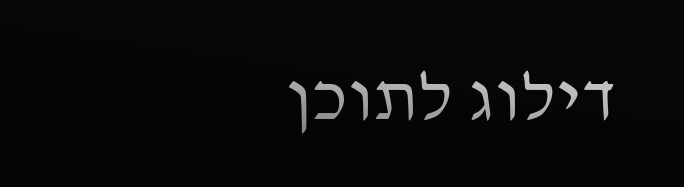דילוג לתוכן